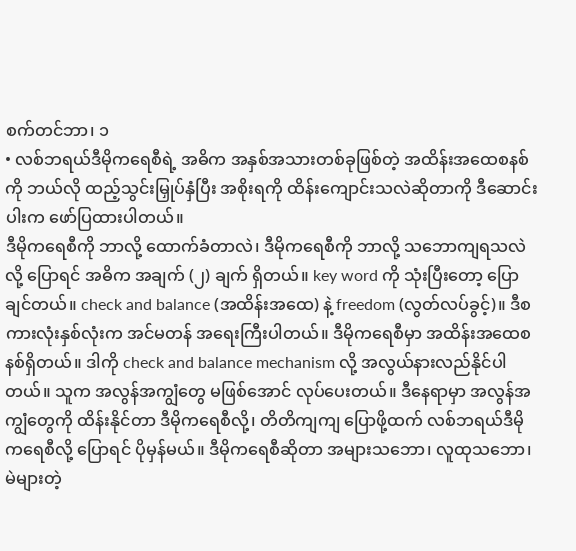စက်တင်ဘာ၊ ၁
• လစ်ဘရယ်ဒီမိုကရေစီရဲ့ အဓိက အနှစ်အသားတစ်ခုဖြစ်တဲ့ အထိန်းအထေစနစ်ကို ဘယ်လို ထည့်သွင်းမြှုပ်နှံပြီး အစိုးရကို ထိန်းကျောင်းသလဲဆိုတာကို ဒီဆောင်းပါးက ဖော်ပြထားပါတယ်။
ဒီမိုကရေစီကို ဘာလို့ ထောက်ခံတာလဲ၊ ဒီမိုကရေစီကို ဘာလို့ သဘောကျရသလဲလို့ ပြောရင် အဓိက အချက် (၂) ချက် ရှိတယ်။ key word ကို သုံးပြီးတော့ ပြောချင်တယ်။ check and balance (အထိန်းအထေ) နဲ့ freedom (လွတ်လပ်ခွင့်)။ ဒီစကားလုံးနှစ်လုံးက အင်မတန် အရေးကြီးပါတယ်။ ဒီမိုကရေစီမှာ အထိန်းအထေစနစ်ရှိတယ်။ ဒါကို check and balance mechanism လို့ အလွယ်နားလည်နိုင်ပါတယ်။ သူက အလွန်အကျွံတွေ မဖြစ်အောင် လုပ်ပေးတယ်။ ဒီနေရာမှာ အလွန်အကျွံတွေကို ထိန်းနိုင်တာ ဒီမိုကရေစီလို့၊ တိတိကျကျ ပြောဖို့ထက် လစ်ဘရယ်ဒီမိုကရေစီလို့ ပြောရင် ပိုမှန်မယ်။ ဒီမိုကရေစီဆိုတာ အများသဘော၊ လူထုသဘော၊ မဲများတဲ့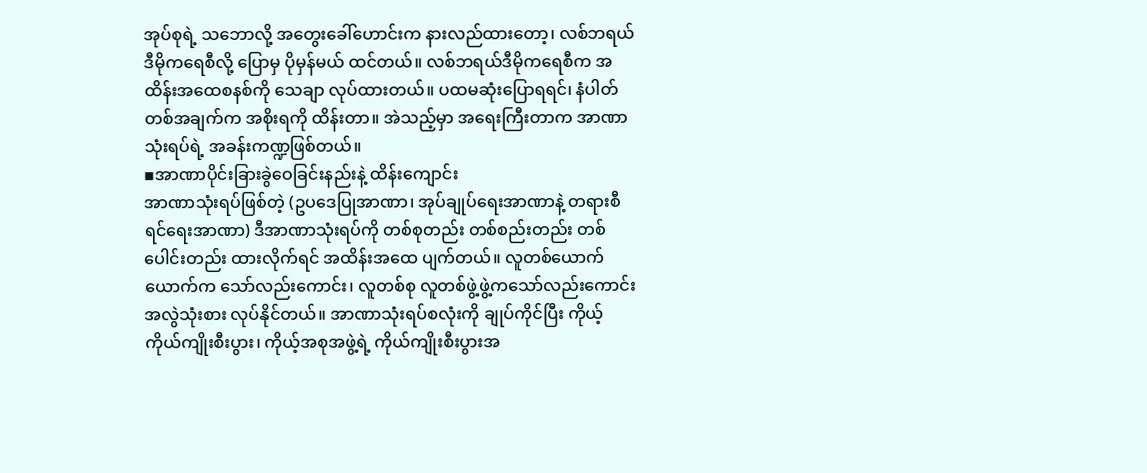အုပ်စုရဲ့ သဘောလို့ အတွေးခေါ်ဟောင်းက နားလည်ထားတော့၊ လစ်ဘရယ်ဒီမိုကရေစီလို့ ပြောမှ ပိုမှန်မယ် ထင်တယ်။ လစ်ဘရယ်ဒီမိုကရေစီက အထိန်းအထေစနစ်ကို သေချာ လုပ်ထားတယ်။ ပထမဆုံးပြောရရင်၊ နံပါတ်တစ်အချက်က အစိုးရကို ထိန်းတာ။ အဲသည့်မှာ အရေးကြီးတာက အာဏာသုံးရပ်ရဲ့ အခန်းကဏ္ဍဖြစ်တယ်။
▪အာဏာပိုင်းခြားခွဲဝေခြင်းနည်းနဲ့ ထိန်းကျောင်း
အာဏာသုံးရပ်ဖြစ်တဲ့ (ဥပဒေပြုအာဏာ၊ အုပ်ချုပ်ရေးအာဏာနဲ့ တရားစီရင်ရေးအာဏာ) ဒီအာဏာသုံးရပ်ကို တစ်စုတည်း တစ်စည်းတည်း တစ်ပေါင်းတည်း ထားလိုက်ရင် အထိန်းအထေ ပျက်တယ်။ လူတစ်ယောက်ယောက်က သော်လည်းကောင်း၊ လူတစ်စု လူတစ်ဖွဲ့ဖွဲ့ကသော်လည်းကောင်း အလွဲသုံးစား လုပ်နိုင်တယ်။ အာဏာသုံးရပ်စလုံးကို ချုပ်ကိုင်ပြီး ကိုယ့်ကိုယ်ကျိုးစီးပွား၊ ကိုယ့်အစုအဖွဲ့ရဲ့ ကိုယ်ကျိုးစီးပွားအ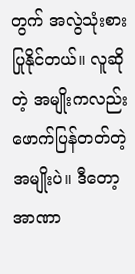တွက် အလွဲသုံးစား ပြုနိုင်တယ်။ လူဆိုတဲ့ အမျိုးကလည်း ဖောက်ပြန်တတ်တဲ့အမျိုးပဲ။ ဒီတော့ အာဏာ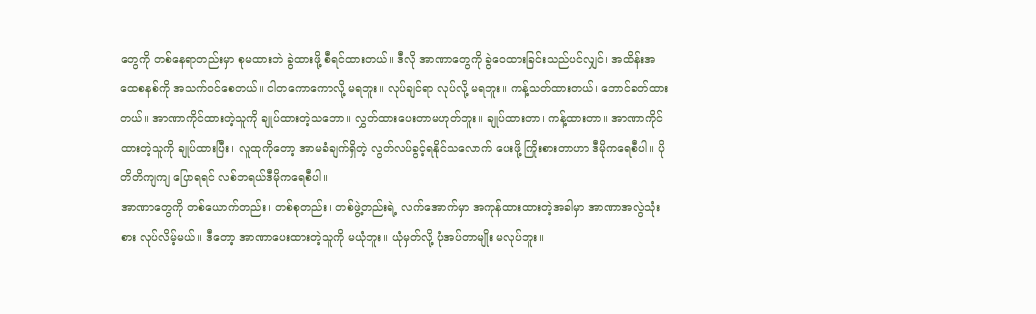တွေကို တစ်နေရာတည်းမှာ စုမထားဘဲ ခွဲထားဖို့ စီရင်ထားတယ်။ ဒီလို အာဏာတွေကို ခွဲဝေထားခြင်းသည်ပင်လျှင်၊ အထိန်းအထေစနစ်ကို အသက်ဝင်စေတယ်။ ငါတကောကောလို့ မရဘူး။ လုပ်ချင်ရာ လုပ်လို့ မရဘူး။ ကန့်သတ်ထားတယ်၊ ဘောင်ခတ်ထားတယ်။ အာဏာကိုင်ထားတဲ့သူကို ချုပ်ထားတဲ့သဘော။ လွှတ်ထားပေးတာမဟုတ်ဘူး။ ချုပ်ထားတာ၊ ကန့်ထားတာ။ အာဏာကိုင်ထားတဲ့သူကို ချုပ်ထားပြီး၊ လူထုကိုတော့ အာမခံချက်ရှိတဲ့ လွတ်လပ်ခွင့်ရနိုင်သလောက် ပေးဖို့ ကြိုးစားတာဟာ ဒီမိုကရေစီပါ။ ပိုတိတိကျကျ ပြောရရင် လစ်ဘရယ်ဒီမိုကရေစီပါ။
အာဏာတွေကို တစ်ယောက်တည်း၊ တစ်စုတည်း၊ တစ်ဖွဲ့တည်းရဲ့ လက်အောက်မှာ အကုန်ထားထားတဲ့အခါမှာ အာဏာအလွဲသုံးစား လုပ်လိမ့်မယ်။ ဒီတော့ အာဏာပေးထားတဲ့သူကို မယုံဘူး။ ယုံမှတ်လို့ ပုံအပ်တာမျိုး မလုပ်ဘူး။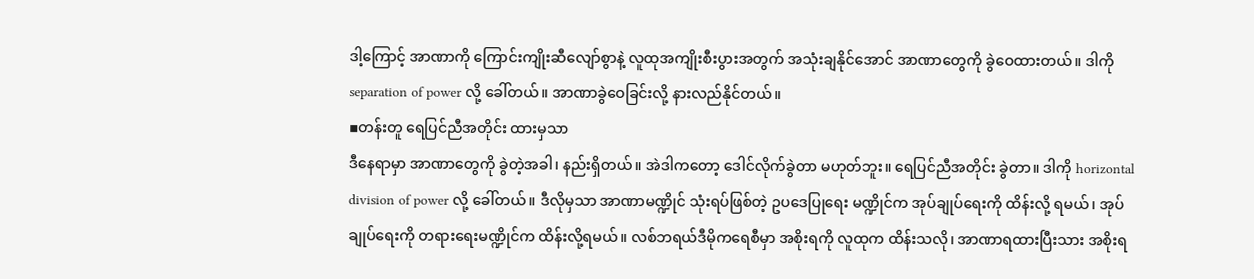ဒါ့ကြောင့် အာဏာကို ကြောင်းကျိုးဆီလျော်စွာနဲ့ လူထုအကျိုးစီးပွားအတွက် အသုံးချနိုင်အောင် အာဏာတွေကို ခွဲဝေထားတယ်။ ဒါကို separation of power လို့ ခေါ်တယ်။ အာဏာခွဲဝေခြင်းလို့ နားလည်နိုင်တယ်။
▪တန်းတူ ရေပြင်ညီအတိုင်း ထားမှသာ
ဒီနေရာမှာ အာဏာတွေကို ခွဲတဲ့အခါ၊ နည်းရှိတယ်။ အဲဒါကတော့ ဒေါင်လိုက်ခွဲတာ မဟုတ်ဘူး။ ရေပြင်ညီအတိုင်း ခွဲတာ။ ဒါကို horizontal division of power လို့ ခေါ်တယ်။ ဒီလိုမှသာ အာဏာမဏ္ဍိုင် သုံးရပ်ဖြစ်တဲ့ ဥပဒေပြုရေး မဏ္ဍိုင်က အုပ်ချုပ်ရေးကို ထိန်းလို့ ရမယ်၊ အုပ်ချုပ်ရေးကို တရားရေးမဏ္ဍိုင်က ထိန်းလို့ရမယ်။ လစ်ဘရယ်ဒီမိုကရေစီမှာ အစိုးရကို လူထုက ထိန်းသလို၊ အာဏာရထားပြီးသား အစိုးရ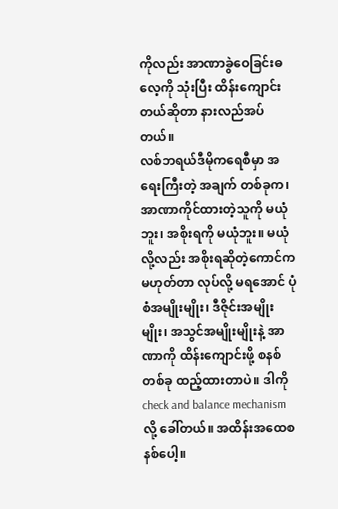ကိုလည်း အာဏာခွဲဝေခြင်းဓလေ့ကို သုံးပြီး ထိန်းကျောင်းတယ်ဆိုတာ နားလည်အပ်တယ်။
လစ်ဘရယ်ဒီမိုကရေစီမှာ အရေးကြီးတဲ့ အချက် တစ်ခုက၊ အာဏာကိုင်ထားတဲ့သူကို မယုံဘူး၊ အစိုးရကို မယုံဘူး။ မယုံလို့လည်း အစိုးရဆိုတဲ့ကောင်က မဟုတ်တာ လုပ်လို့ မရအောင် ပုံစံအမျိုးမျိုး၊ ဒီဇိုင်းအမျိုးမျိုး၊ အသွင်အမျိုးမျိုးနဲ့ အာဏာကို ထိန်းကျောင်းဖို့ စနစ်တစ်ခု ထည့်ထားတာပဲ။ ဒါကို check and balance mechanism လို့ ခေါ်တယ်။ အထိန်းအထေစနစ်ပေါ့။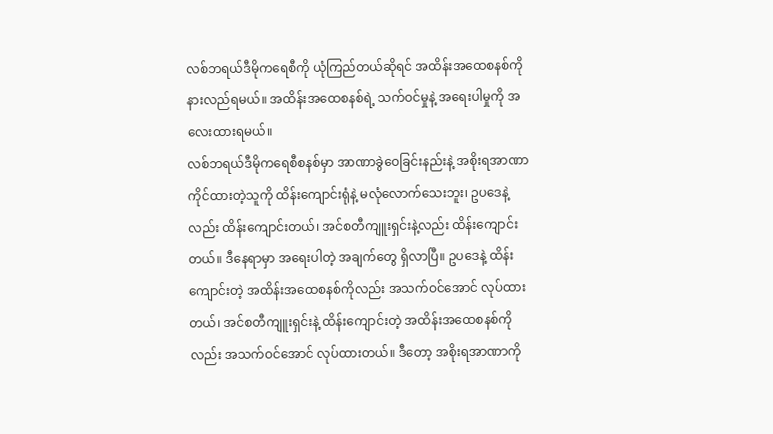လစ်ဘရယ်ဒီမိုကရေစီကို ယုံကြည်တယ်ဆိုရင် အထိန်းအထေစနစ်ကို နားလည်ရမယ်။ အထိန်းအထေစနစ်ရဲ့ သက်ဝင်မှုနဲ့ အရေးပါမှုကို အလေးထားရမယ်။
လစ်ဘရယ်ဒီမိုကရေစီစနစ်မှာ အာဏာခွဲဝေခြင်းနည်းနဲ့ အစိုးရအာဏာကိုင်ထားတဲ့သူကို ထိန်းကျောင်းရုံနဲ့ မလုံလောက်သေးဘူး၊ ဥပဒေနဲ့လည်း ထိန်းကျောင်းတယ်၊ အင်စတီကျူးရှင်းနဲ့လည်း ထိန်းကျောင်းတယ်။ ဒီနေရာမှာ အရေးပါတဲ့ အချက်တွေ ရှိလာပြီ။ ဥပဒေနဲ့ ထိန်းကျောင်းတဲ့ အထိန်းအထေစနစ်ကိုလည်း အသက်ဝင်အောင် လုပ်ထားတယ်၊ အင်စတီကျူးရှင်းနဲ့ ထိန်းကျောင်းတဲ့ အထိန်းအထေစနစ်ကိုလည်း အသက်ဝင်အောင် လုပ်ထားတယ်။ ဒီတော့ အစိုးရအာဏာကို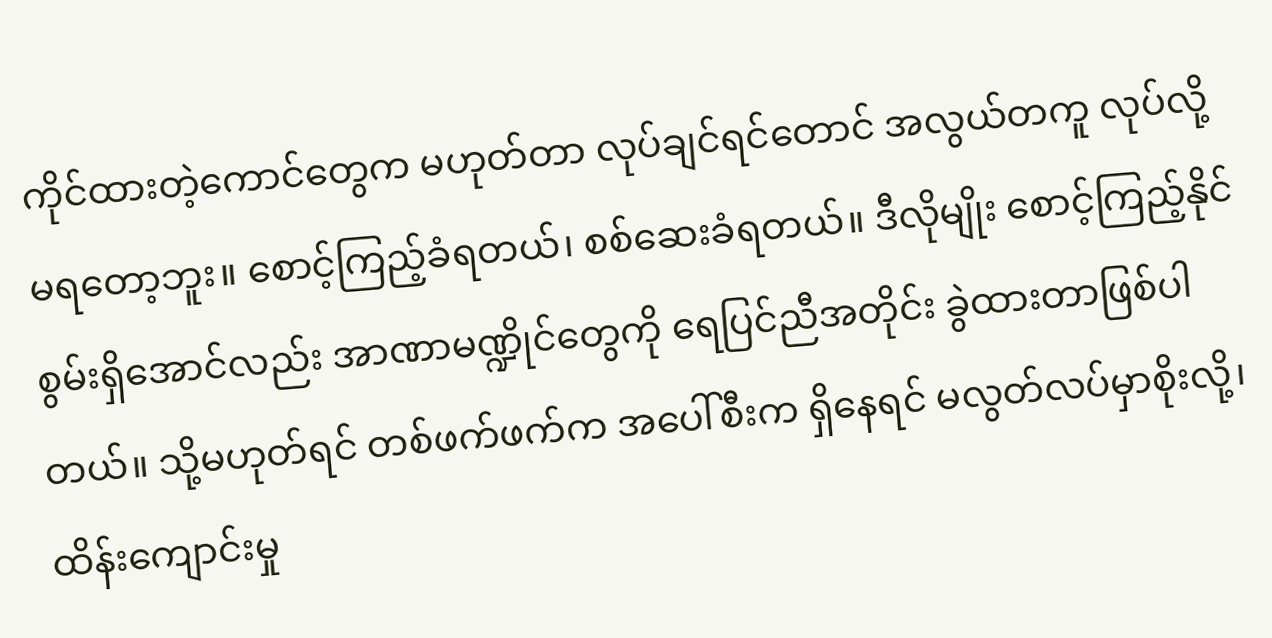ကိုင်ထားတဲ့ကောင်တွေက မဟုတ်တာ လုပ်ချင်ရင်တောင် အလွယ်တကူ လုပ်လို့ မရတော့ဘူး။ စောင့်ကြည့်ခံရတယ်၊ စစ်ဆေးခံရတယ်။ ဒီလိုမျိုး စောင့်ကြည့်နိုင်စွမ်းရှိအောင်လည်း အာဏာမဏ္ဍိုင်တွေကို ရေပြင်ညီအတိုင်း ခွဲထားတာဖြစ်ပါတယ်။ သို့မဟုတ်ရင် တစ်ဖက်ဖက်က အပေါ်စီးက ရှိနေရင် မလွတ်လပ်မှာစိုးလို့၊ ထိန်းကျောင်းမှု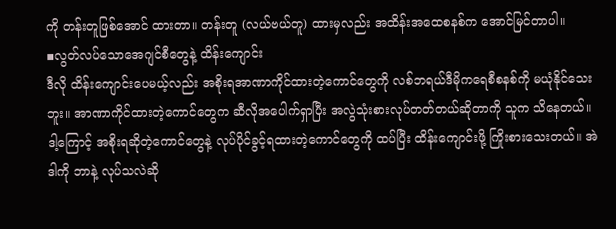ကို တန်းတူဖြစ်အောင် ထားတာ။ တန်းတူ (လယ်ဗယ်တူ) ထားမှလည်း အထိန်းအထေစနစ်က အောင်မြင်တာပါ။
▪လွတ်လပ်သောအေဂျင်စီတွေနဲ့ ထိန်းကျောင်း
ဒီလို ထိန်းကျောင်းပေမယ့်လည်း အစိုးရအာဏာကိုင်ထားတဲ့ကောင်တွေကို လစ်ဘရယ်ဒီမိုကရေစီစနစ်ကို မယုံနိုင်သေးဘူး။ အာဏာကိုင်ထားတဲ့ကောင်တွေက ဆီလိုအပေါက်ရှာပြီး အလွဲသုံးစားလုပ်တတ်တယ်ဆိုတာကို သူက သိနေတယ်။ ဒါ့ကြောင့် အစိုးရဆိုတဲ့ကောင်တွေနဲ့ လုပ်ပိုင်ခွင့်ရထားတဲ့ကောင်တွေကို ထပ်ပြီး ထိန်းကျောင်းဖို့ ကြိုးစားသေးတယ်။ အဲဒါကို ဘာနဲ့ လုပ်သလဲဆို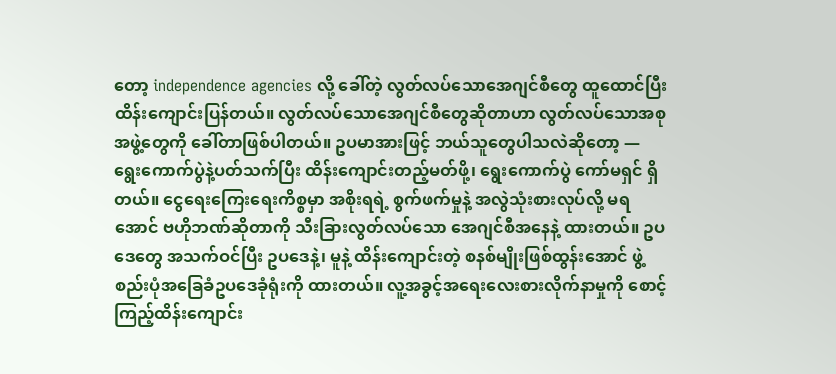တော့ independence agencies လို့ ခေါ်တဲ့ လွတ်လပ်သောအေဂျင်စီတွေ ထူထောင်ပြီး ထိန်းကျောင်းပြန်တယ်။ လွတ်လပ်သောအေဂျင်စီတွေဆိုတာဟာ လွတ်လပ်သောအစုအဖွဲ့တွေကို ခေါ်တာဖြစ်ပါတယ်။ ဥပမာအားဖြင့် ဘယ်သူတွေပါသလဲဆိုတော့ — ရွေးကောက်ပွဲနဲ့ပတ်သက်ပြီး ထိန်းကျောင်းတည့်မတ်ဖို့၊ ရွေးကောက်ပွဲ ကော်မရှင် ရှိတယ်။ ငွေရေးကြေးရေးကိစ္စမှာ အစိုးရရဲ့ စွက်ဖက်မှုနဲ့ အလွဲသုံးစားလုပ်လို့ မရအောင် ဗဟိုဘဏ်ဆိုတာကို သီးခြားလွတ်လပ်သော အေဂျင်စီအနေနဲ့ ထားတယ်။ ဥပဒေတွေ အသက်ဝင်ပြီး ဥပဒေနဲ့၊ မူနဲ့ ထိန်းကျောင်းတဲ့ စနစ်မျိုးဖြစ်ထွန်းအောင် ဖွဲ့စည်းပုံအခြေခံဥပဒေခုံရုံးကို ထားတယ်။ လူ့အခွင့်အရေးလေးစားလိုက်နာမှုကို စောင့်ကြည့်ထိန်းကျောင်း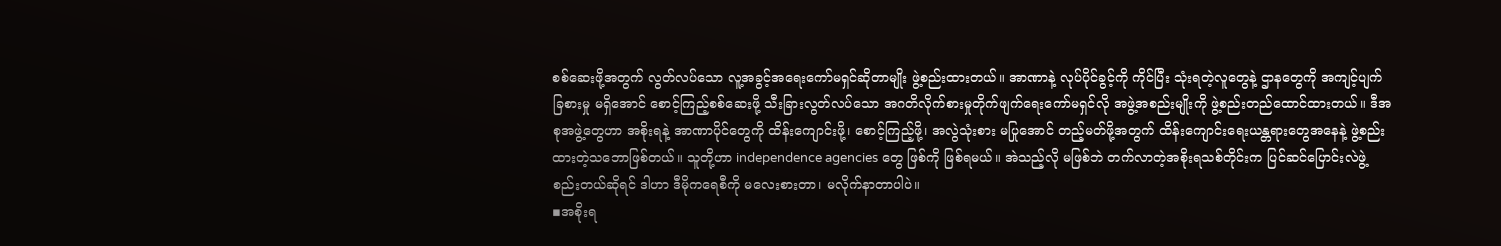စစ်ဆေးဖို့အတွက် လွတ်လပ်သော လူ့အခွင့်အရေးကော်မရှင်ဆိုတာမျိုး ဖွဲ့စည်းထားတယ်။ အာဏာနဲ့ လုပ်ပိုင်ခွင့်ကို ကိုင်ပြီး သုံးရတဲ့လူတွေနဲ့ ဌာနတွေကို အကျင့်ပျက် ခြစားမှု မရှိအောင် စောင့်ကြည့်စစ်ဆေးဖို့ သီးခြားလွတ်လပ်သော အဂတိလိုက်စားမှုတိုက်ဖျက်ရေးကော်မရှင်လို အဖွဲ့အစည်းမျိုးကို ဖွဲ့စည်းတည်ထောင်ထားတယ်။ ဒီအစုအဖွဲ့တွေဟာ အစိုးရနဲ့ အာဏာပိုင်တွေကို ထိန်းကျောင်းဖို့၊ စောင့်ကြည့်ဖို့၊ အလွဲသုံးစား မပြုအောင် တည့်မတ်ဖို့အတွက် ထိန်းကျောင်းရေးယန္တရားတွေအနေနဲ့ ဖွဲ့စည်းထားတဲ့သဘောဖြစ်တယ်။ သူတို့ဟာ independence agencies တွေ ဖြစ်ကို ဖြစ်ရမယ်။ အဲသည့်လို မဖြစ်ဘဲ တက်လာတဲ့အစိုးရသစ်တိုင်းက ပြင်ဆင်ပြောင်းလဲဖွဲ့စည်းတယ်ဆိုရင် ဒါဟာ ဒီမိုကရေစီကို မလေးစားတာ၊ မလိုက်နာတာပါပဲ။
▪အစိုးရ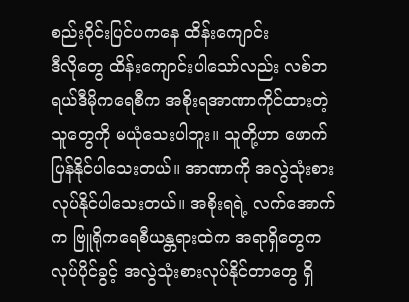စည်းဝိုင်းပြင်ပကနေ ထိန်းကျောင်း
ဒီလိုတွေ ထိန်းကျောင်းပါသော်လည်း လစ်ဘရယ်ဒီမိုကရေစီက အစိုးရအာဏာကိုင်ထားတဲ့သူတွေကို မယုံသေးပါဘူး။ သူတို့ဟာ ဖောက်ပြန်နိုင်ပါသေးတယ်။ အာဏာကို အလွဲသုံးစားလုပ်နိုင်ပါသေးတယ်။ အစိုးရရဲ့ လက်အောက်က ဗြူရိုကရေစီယန္တရားထဲက အရာရှိတွေက လုပ်ပိုင်ခွင့် အလွဲသုံးစားလုပ်နိုင်တာတွေ ရှိ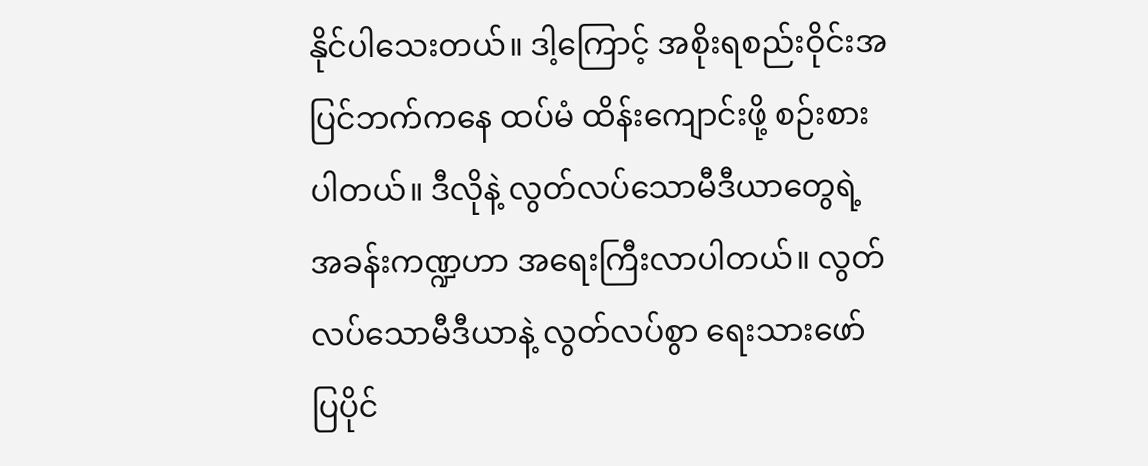နိုင်ပါသေးတယ်။ ဒါ့ကြောင့် အစိုးရစည်းဝိုင်းအပြင်ဘက်ကနေ ထပ်မံ ထိန်းကျောင်းဖို့ စဉ်းစားပါတယ်။ ဒီလိုနဲ့ လွတ်လပ်သောမီဒီယာတွေရဲ့ အခန်းကဏ္ဍဟာ အရေးကြီးလာပါတယ်။ လွတ်လပ်သောမီဒီယာနဲ့ လွတ်လပ်စွာ ရေးသားဖော်ပြပိုင်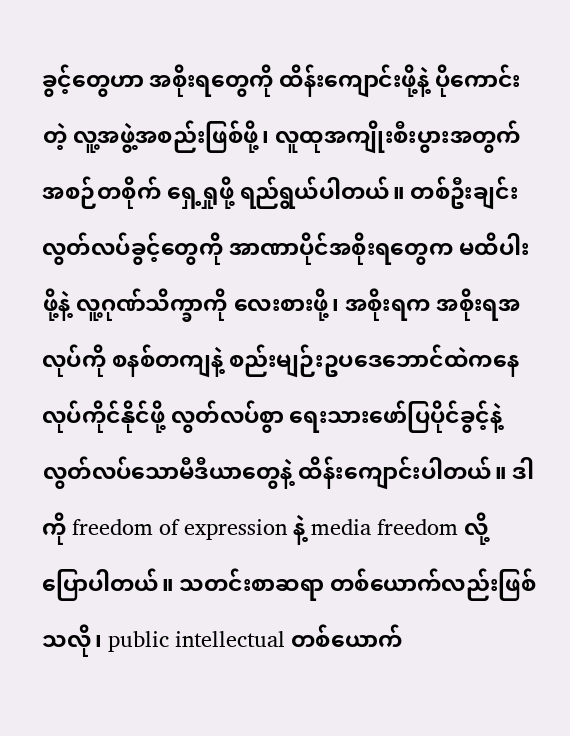ခွင့်တွေဟာ အစိုးရတွေကို ထိန်းကျောင်းဖို့နဲ့ ပိုကောင်းတဲ့ လူ့အဖွဲ့အစည်းဖြစ်ဖို့၊ လူထုအကျိုးစီးပွားအတွက် အစဉ်တစိုက် ရှေ့ရှုဖို့ ရည်ရွယ်ပါတယ်။ တစ်ဦးချင်းလွတ်လပ်ခွင့်တွေကို အာဏာပိုင်အစိုးရတွေက မထိပါးဖို့နဲ့ လူ့ဂုဏ်သိက္ခာကို လေးစားဖို့၊ အစိုးရက အစိုးရအလုပ်ကို စနစ်တကျနဲ့ စည်းမျဉ်းဥပဒေဘောင်ထဲကနေ လုပ်ကိုင်နိုင်ဖို့ လွတ်လပ်စွာ ရေးသားဖော်ပြပိုင်ခွင့်နဲ့ လွတ်လပ်သောမီဒီယာတွေနဲ့ ထိန်းကျောင်းပါတယ်။ ဒါကို freedom of expression နဲ့ media freedom လို့ ပြောပါတယ်။ သတင်းစာဆရာ တစ်ယောက်လည်းဖြစ်သလို၊ public intellectual တစ်ယောက်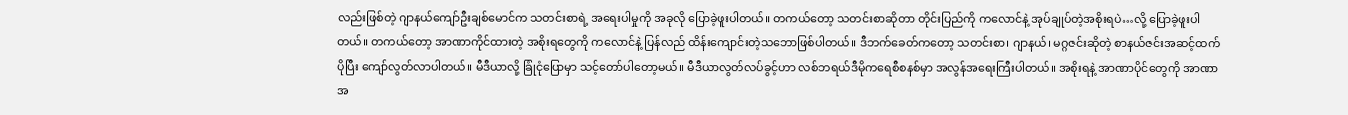လည်းဖြစ်တဲ့ ဂျာနယ်ကျော်ဦးချစ်မောင်က သတင်းစာရဲ့ အရေးပါမှုကို အခုလို ပြောခဲ့ဖူးပါတယ်။ တကယ်တော့ သတင်းစာဆိုတာ တိုင်းပြည်ကို ကလောင်နဲ့ အုပ်ချုပ်တဲ့အစိုးရပဲ…လို့ ပြောခဲ့ဖူးပါတယ်။ တကယ်တော့ အာဏာကိုင်ထားတဲ့ အစိုးရတွေကို ကလောင်နဲ့ ပြန်လည် ထိန်းကျောင်းတဲ့သဘောဖြစ်ပါတယ်။ ဒီဘက်ခေတ်ကတော့ သတင်းစာ၊ ဂျာနယ်၊ မဂ္ဂဇင်းဆိုတဲ့ စာနယ်ဇင်းအဆင့်ထက် ပိုပြီး ကျော်လွတ်လာပါတယ်။ မီဒီယာလို့ ခြုံငုံပြောမှာ သင့်တော်ပါတော့မယ်။ မီဒီယာလွတ်လပ်ခွင့်ဟာ လစ်ဘရယ်ဒီမိုကရေစီစနစ်မှာ အလွန်အရေးကြီးပါတယ်။ အစိုးရနဲ့ အာဏာပိုင်တွေကို အာဏာအ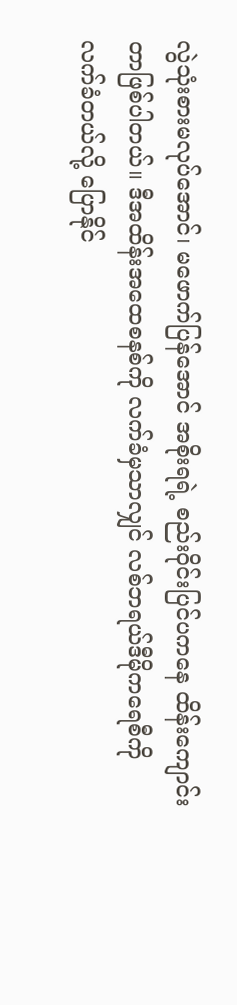လွဲသုံးစားမလုပ်အောင်၊ မဖောက်ပြန်အောင် အစိုးရရဲ့ စည်းဝိုင်းပြင်ပကနေ ထိန်းကျောင်းတာဖြစ်ပါတယ်။ ဒီအထိန်းအထေစနစ်ကို လက်ခံမှသာလျှင် လစ်ဘရယ်ဒီမိုကရေစီကို လက်ခံတယ်လို့ ပြောနိုင်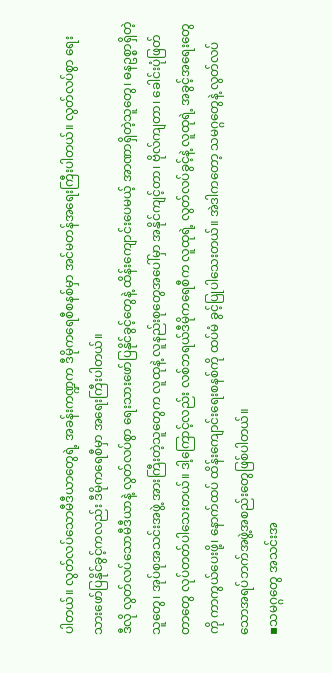ပါတယ်။ လွတ်လပ်သောမီဒီယာတွေရဲ့ အခန်းကဏ္ဍက ဒီမိုကရေစီစနစ်မှာ အင်မတန်အရေးကြီးပါတယ်။ လွတ်လပ်စွာ ရေးသားဖော်ပြနိုင်ခွင့်ကလည်း ဒီမိုကရေစီမှာ အရေးကြီးပါတယ်။
ဒီလို လွတ်လပ်သောမီဒီယာနဲ့ လွတ်လပ်စွာ ရေးသားဖော်ပြနိုင်ခွင့်တွေနဲ့ ထိန်းကျောင်းပေမယ့် အာဏာရှိတဲ့သူတွေ၊ ဓနဥစ္စာရှိတဲ့သူတွေ၊ အုပ်စုအသင်းအဖွဲ့ အားကြီးတဲ့သူတွေက လူထုနဲ့ လူနည်းစုတွေအပေါ်မှာ အနိုင်ကျင့်တာ၊ ဗိုလ်ကျတာ၊ ခေါင်းပုံဖြတ်တာတွေ လုပ်တတ်ပါသေးတယ်။ ဒါ့ကြောင့်လည်း လစ်ဘရယ်ဒီမိုကရေစီက လူထုရဲ့ လွတ်လပ်ခွင့်နဲ့ လူထုရဲ့ အခွင့်အရေးတွေကို ကာကွယ်ပေးဖို့၊ နောက်ထပ် ထိန်းကျောင်းရေးစနစ်ကို ထပ်မံ ခွင့်ပြုပါသေးတယ်။ အဲဒါကတော့ သမဂ္ဂတွေနဲ့ လွတ်လပ်သောအရပ်ဘက်အဖွဲ့အစည်းတွေဖြစ်ပါတယ်။
▪သမဂ္ဂတွေ အသင်းအ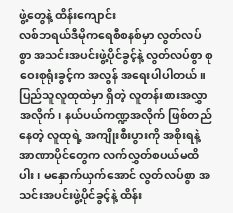ဖွဲ့တွေနဲ့ ထိန်းကျောင်း
လစ်ဘရယ်ဒီမိုကရေစီစနစ်မှာ လွတ်လပ်စွာ အသင်းအပင်းဖွဲ့ပိုင်ခွင့်နဲ့ လွတ်လပ်စွာ စုဝေးစုရုံးခွင့်က အလွန် အရေးပါပါတယ်။ ပြည်သူလူထုထဲမှာ ရှိတဲ့ လူတန်းစားအလွှာအလိုက်၊ နယ်ပယ်ကဏ္ဍအလိုက် ဖြစ်တည်နေတဲ့ လူထုရဲ့ အကျိုးစီးပွားကို အစိုးရနဲ့ အာဏာပိုင်တွေက လက်လွှတ်စပယ်မထိပါး၊ မနှောက်ယှက်အောင် လွတ်လပ်စွာ အသင်းအပင်းဖွဲ့ပိုင်ခွင့်နဲ့ ထိန်း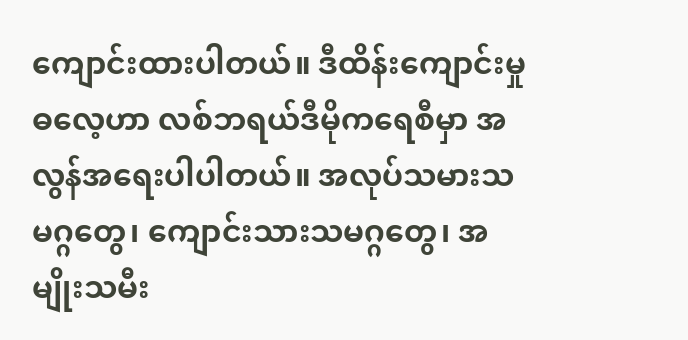ကျောင်းထားပါတယ်။ ဒီထိန်းကျောင်းမှုဓလေ့ဟာ လစ်ဘရယ်ဒီမိုကရေစီမှာ အလွန်အရေးပါပါတယ်။ အလုပ်သမားသမဂ္ဂတွေ၊ ကျောင်းသားသမဂ္ဂတွေ၊ အမျိုးသမီး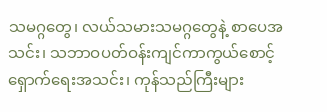သမဂ္ဂတွေ၊ လယ်သမားသမဂ္ဂတွေနဲ့ စာပေအသင်း၊ သဘာဝပတ်ဝန်းကျင်ကာကွယ်စောင့်ရှောက်ရေးအသင်း၊ ကုန်သည်ကြီးများ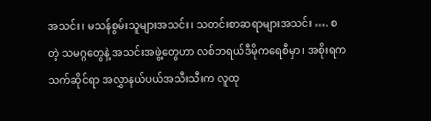အသင်း၊ မသန်စွမ်းသူများအသင်း၊ သတင်းစာဆရာများအသင်း …. စတဲ့ သမဂ္ဂတွေနဲ့ အသင်းအဖွဲ့တွေဟာ လစ်ဘရယ်ဒီမိုကရေစီမှာ၊ အစိုးရက သက်ဆိုင်ရာ အလွှာနယ်ပယ်အသီးသီးက လူထု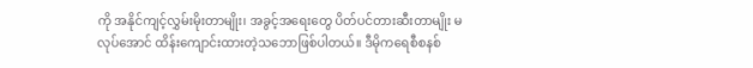ကို အနိုင်ကျင့်လွှမ်းမိုးတာမျိုး၊ အခွင့်အရေးတွေ ပိတ်ပင်တားဆီးတာမျိုး မလုပ်အောင် ထိန်းကျောင်းထားတဲ့သဘောဖြစ်ပါတယ်။ ဒီမိုကရေစီစနစ်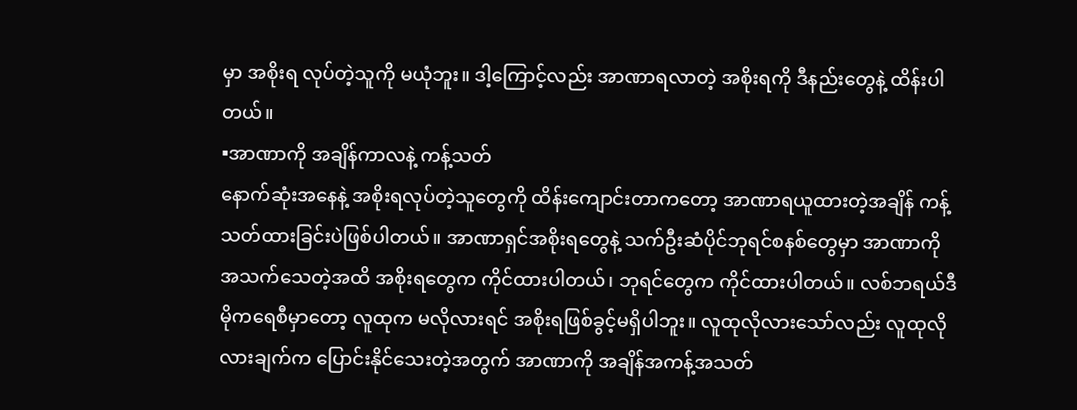မှာ အစိုးရ လုပ်တဲ့သူကို မယုံဘူး။ ဒါ့ကြောင့်လည်း အာဏာရလာတဲ့ အစိုးရကို ဒီနည်းတွေနဲ့ ထိန်းပါတယ်။
▪အာဏာကို အချိန်ကာလနဲ့ ကန့်သတ်
နောက်ဆုံးအနေနဲ့ အစိုးရလုပ်တဲ့သူတွေကို ထိန်းကျောင်းတာကတော့ အာဏာရယူထားတဲ့အချိန် ကန့်သတ်ထားခြင်းပဲဖြစ်ပါတယ်။ အာဏာရှင်အစိုးရတွေနဲ့ သက်ဦးဆံပိုင်ဘုရင်စနစ်တွေမှာ အာဏာကို အသက်သေတဲ့အထိ အစိုးရတွေက ကိုင်ထားပါတယ်၊ ဘုရင်တွေက ကိုင်ထားပါတယ်။ လစ်ဘရယ်ဒီမိုကရေစီမှာတော့ လူထုက မလိုလားရင် အစိုးရဖြစ်ခွင့်မရှိပါဘူး။ လူထုလိုလားသော်လည်း လူထုလိုလားချက်က ပြောင်းနိုင်သေးတဲ့အတွက် အာဏာကို အချိန်အကန့်အသတ်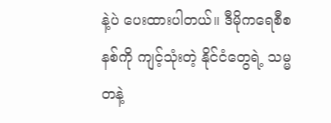နဲ့ပဲ ပေးထားပါတယ်။ ဒီမိုကရေစီစနစ်ကို ကျင့်သုံးတဲ့ နိုင်ငံတွေရဲ့ သမ္မတနဲ့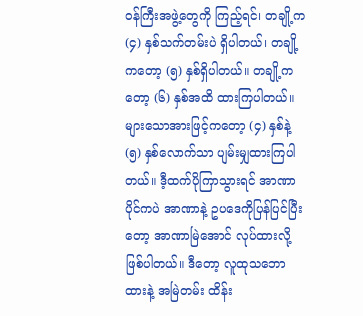ဝန်ကြီးအဖွဲ့တွေကို ကြည့်ရင်၊ တချို့က (၄) နှစ်သက်တမ်းပဲ ရှိပါတယ်၊ တချို့ကတော့ (၅) နှစ်ရှိပါတယ်။ တချို့ကတော့ (၆) နှစ်အထိ ထားကြပါတယ်။ များသောအားဖြင့်ကတော့ (၄) နှစ်နဲ့ (၅) နှစ်လောက်သာ ပျမ်းမျှထားကြပါတယ်။ ဒီ့ထက်ပိုကြာသွားရင် အာဏာပိုင်ကပဲ အာဏာနဲ့ ဥပဒေကိုပြန်ပြင်ပြီးတော့ အာဏာမြဲအောင် လုပ်ထားလို့ ဖြစ်ပါတယ်။ ဒီတော့ လူထုသဘောထားနဲ့ အမြဲတမ်း ထိန်း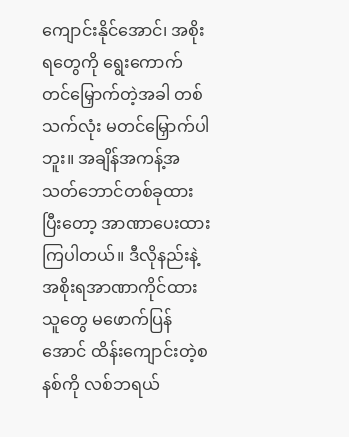ကျောင်းနိုင်အောင်၊ အစိုးရတွေကို ရွေးကောက်တင်မြှောက်တဲ့အခါ တစ်သက်လုံး မတင်မြှောက်ပါဘူး။ အချိန်အကန့်အသတ်ဘောင်တစ်ခုထားပြီးတော့ အာဏာပေးထားကြပါတယ်။ ဒီလိုနည်းနဲ့ အစိုးရအာဏာကိုင်ထားသူတွေ မဖောက်ပြန်အောင် ထိန်းကျောင်းတဲ့စနစ်ကို လစ်ဘရယ်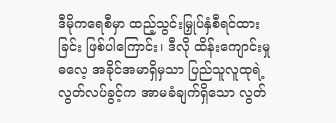ဒီမိုကရေစီမှာ ထည့်သွင်းမြှုပ်နှံစီရင်ထားခြင်း ဖြစ်ပါကြောင်း၊ ဒီလို ထိန်းကျောင်းမှုဓလေ့ အခိုင်အမာရှိမှသာ ပြည်သူလူထုရဲ့ လွတ်လပ်ခွင့်က အာမခံချက်ရှိသော လွတ်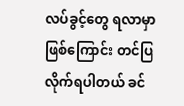လပ်ခွင့်တွေ ရလာမှာ ဖြစ်ကြောင်း တင်ပြလိုက်ရပါတယ် ခင်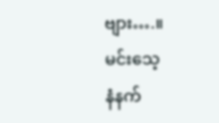ဗျား….။
မင်းသေ့
နံနက်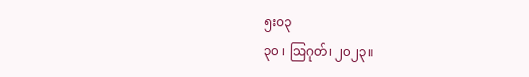၅း၀၃
၃၀ ၊ ဩဂုတ်၊ ၂၀၂၃။